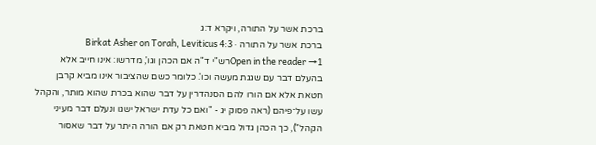ברכת אשר על התורה, ויקרא ד:ג
ברכת אשר על התורה · Birkat Asher on Torah, Leviticus 4:3
Open in the reader →1רש"י ד"ה אם הכהן וגו', מדרשו: אינו חייב אלא בהעלם דבר עם שגגת מעשה וכו'. כלומר כשם שהציבור אינו מביא קרבן חטאת אלא אם הורו להם הסנהדרין על דבר שהוא בכרת שהוא מותר, והקהל עשו על־פיהם (ראה פסוק יג - "ואם כל עדת ישראל ישגו ונעלם דבר מעיני הקהל"), כך הכהן גדול מביא חטאת רק אם הורה היתר על דבר שאסור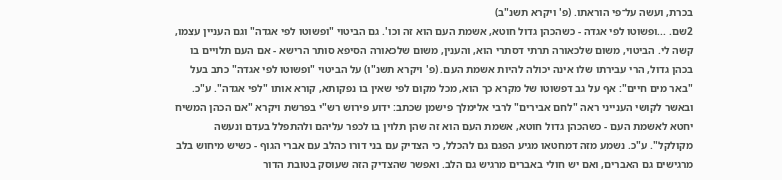בכרת, ועשה על־פי הוראתו. (פ' ויקרא תשנ"ב)
2שם. ...ופשוטו לפי אגדה - כשהכהן גדול חוטא, אשמת העם הוא זה וכו'. גם הביטוי "ופשוטו לפי אגדה" וגם העניין עצמו, קשה לי. הביטוי, משום שלכאורה תרתי דסתרי הוא, והענין, משום שלכאורה הסיפא סותר הרישא - אם העם תלויים בו בכהן גדול, הרי עבירתו שלו אינה יכולה להיות אשמת העם. (פ' ויקרא תשנ"ו) על הביטוי "ופשוטו לפי אגדה" כתב בעל "באר מים חיים": אף על גב דפשוטו של מקרא כך הוא, מכל מקום לפי שאין בו נפקותא, קורא אותו "לפי אגדה". ע"כ. ובאשר לקושי הענייני ראה "לחם אבירים" לרבי אלימלך פישמן שכתב: ידוע פירוש רש"י בפרשת ויקרא "אם הכהן המשיח יחטא לאשמת העם - כשהכהן גדול חוטא, אשמת העם הוא זה שהן תלוין בו לכפר עליהם ולהתפלל בעדם ונעשה מקולקל". ע"כ. נשמע מזה דמחטאו מגיע הפגם גם להכלל, כי הצדיק עם בני דורו כהלב עם אברי הגוף - כשיש מיחוש בלב מרגישים גם האברים, ואם יש חולי באברים מרגיש גם הלב. ואפשר שהצדיק הזה שעוסק בטובת הדור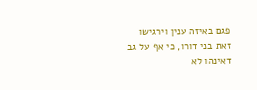פגם באיזה ענין וירגישו זאת בני דורו, כי אף על גב דאינהו לא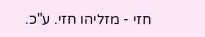חזי - מזליהו חזי. ע"כ.